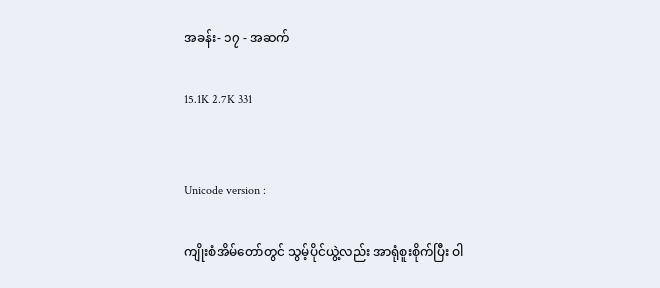အခန်း- ၁၇ - အဆက်

15.1K 2.7K 331


Unicode version :

ကျိုးစံအိမ်တော်တွင် သွမ့်ပိုင်ယွဲ့လည်း အာရုံစူးစိုက်ပြီး ဝါ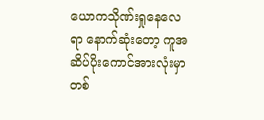ယောကသိုဏ်းရှုနေလေရာ နောက်ဆုံးတော့ ကူအဆိပ်ပိုးကောင်အားလုံးမှာ တစ်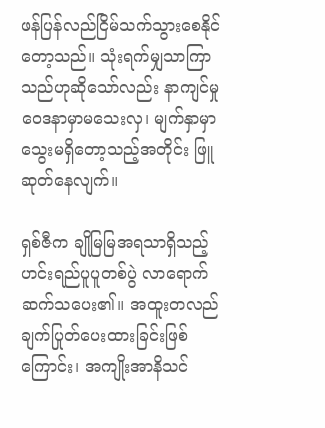ဖန်ပြန်လည်ငြိမ်သက်သွားစေနိုင်တော့သည်။ သုံးရက်မျှသာကြာသည်ဟုဆိုသော်လည်း နာကျင်မှုဝေဒနာမှာမသေးလှ၊ မျက်နှာမှာ သွေးမရှိတော့သည့်အတိုင်း ဖြူဆုတ်နေလျက်။

ရှစ်ဇီက ချိုမြမြအရသာရှိသည့်ဟင်းရည်ပူပူတစ်ပွဲ လာရောက်ဆက်သပေး၏။ အထူးတလည် ချက်ပြုတ်ပေးထားခြင်းဖြစ်ကြောင်း၊ အကျိုးအာနိသင်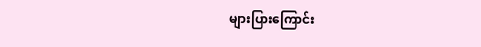များပြားကြောင်း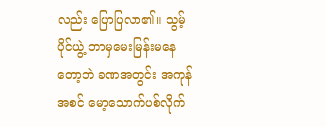လည်း ပြောပြလာ၏။ သွမ့်ပိုင်ယွဲ့ ဘာမှမေးမြန်းမနေတော့ဘဲ ခဏအတွင်း အကုန်အစင် မော့သောက်ပစ်လိုက်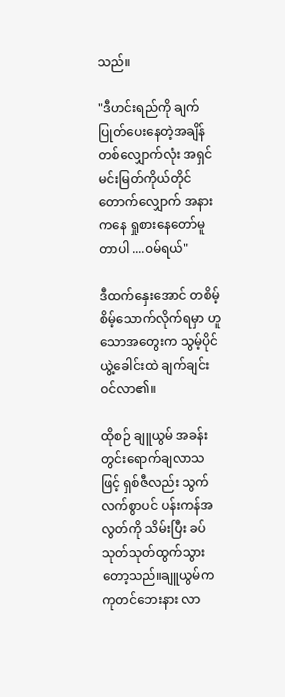သည်။

"ဒီဟင်းရည်ကို ချက်ပြုတ်ပေးနေတဲ့အချိန်တစ်လျှောက်လုံး အရှင်မင်းမြတ်ကိုယ်တိုင် တောက်လျှောက် အနားကနေ ရှုစားနေတော်မူတာပါ ....၀မ်ရယ်"

ဒီထက်နှေးအောင် တစိမ့်စိမ့်သောက်လိုက်ရမှာ ဟူသောအတွေးက သွမ့်ပိုင်ယွဲ့ခေါင်းထဲ ချက်ချင်းဝင်လာ၏။

ထိုစဉ် ချူယွမ် အခန်းတွင်းရောက်ချလာသဖြင့် ရှစ်ဇီလည်း သွက်လက်စွာပင် ပန်းကန်အလွတ်ကို သိမ်းပြီး ခပ်သုတ်သုတ်ထွက်သွားတော့သည်။ချူယွမ်က ကုတင်ဘေးနား လာ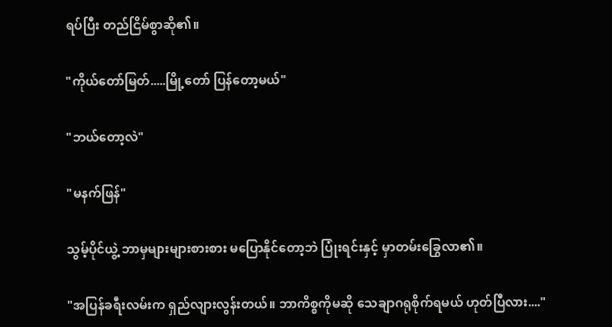ရပ်ပြီး တည်ငြိမ်စွာဆို၏။

"ကိုယ်တော်မြတ်.....မြို့တော် ပြန်တော့မယ်"

"ဘယ်တော့လဲ"

"မနက်ဖြန်"

သွမ့်ပိုင်ယွဲ့ ဘာမှများများစားစား မပြောနိုင်တော့ဘဲ ပြုံးရင်းနှင့် မှာတမ်းခြွေလာ၏။

"အပြန်ခရီးလမ်းက ရှည်လျားလွန်းတယ်။ ဘာကိစ္စကိုမဆို သေချာဂရုစိုက်ရမယ် ဟုတ်ပြီလား...."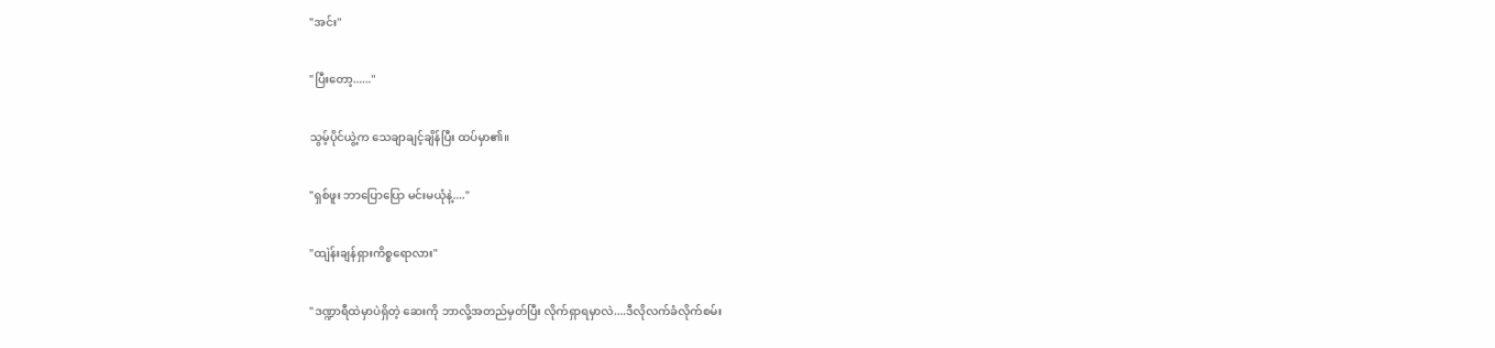"အင်း"

"ပြီးတော့......"

သွမ့်ပိုင်ယွဲ့က သေချာချင့်ချိန်ပြီး ထပ်မှာ၏။

"ရှစ်ဖူး ဘာပြောပြော မင်းမယုံနဲ့...."

"ထျဲန်းချန်ရှားကိစ္စရောလား"

"ဒဏ္ဍာရီထဲမှာပဲရှိတဲ့ ဆေးကို ဘာလို့အတည်မှတ်ပြီး လိုက်ရှာရမှာလဲ....ဒီလိုလက်ခံလိုက်စမ်း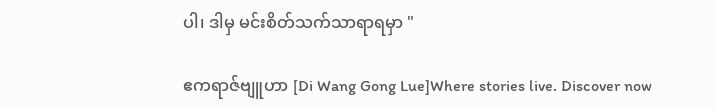ပါ၊ ဒါမှ မင်းစိတ်သက်သာရာရမှာ "

ဧကရာဇ်ဗျူဟာ [Di Wang Gong Lue]Where stories live. Discover now